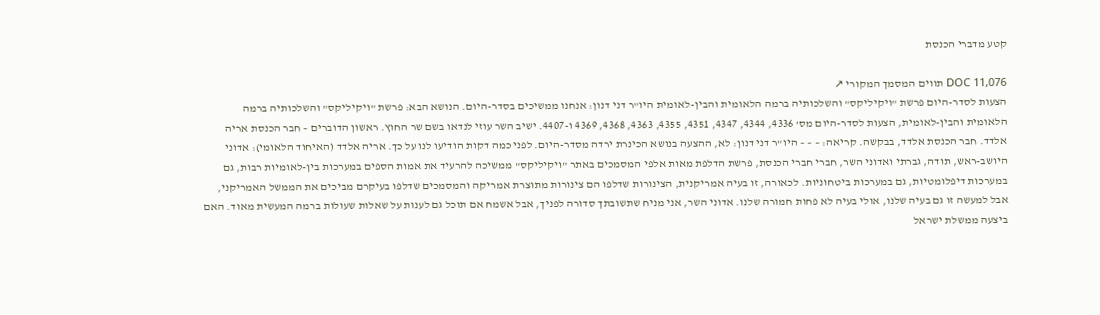קטע מדברי הכנסת

DOC 11,076 תווים המסמך המקורי ↗
הצעות לסדר-היום פרשת "ויקיליקס" והשלכותיה ברמה הלאומית והבין-לאומית היו"ר דני דנון: אנחנו ממשיכים בסדר-היום. הנושא הבא: פרשת "ויקיליקס" והשלכותיה ברמה הלאומית והבין-לאומית, הצעות לסדר-היום מס' 4336, 4344, 4347, 4351, 4355, 4363, 4368, 4369 ו-4407. ישיב השר עוזי לנדאו בשם שר החוץ. ראשון הדוברים – חבר הכנסת אריה אלדד. חבר הכנסת אלדד, בבקשה. קריאה: – – – היו"ר דני דנון: לא, ההצעה בנושא הכינרת ירדה מסדר-היום. לפני כמה דקות הודיעו לנו על כך. אריה אלדד (האיחוד הלאומי): אדוני היושב-ראש, תודה, גברתי ואדוני השר, חברי חברי הכנסת, פרשת הדלפת מאות אלפי המסמכים באתר "ויקיליקס" ממשיכה להרעיד את אמות הספים במערכות בין-לאומיות רבות, גם במערכות דיפלומטיות, גם במערכות ביטחוניות. לכאורה, זו בעיה אמריקנית, הצינורות שדלפו הם צינורות מתוצרת אמריקה והמסמכים שדלפו בעיקרם מביכים את הממשל האמריקני, אבל למעשה זו גם בעיה שלנו, אולי בעיה לא פחות חמורה שלנו. אדוני השר, אני מניח שתשובתך סדורה לפניך, אבל אשמח אם תוכל גם לענות על שאלות שעולות ברמה המעשית מאוד. האם ביצעה ממשלת ישראל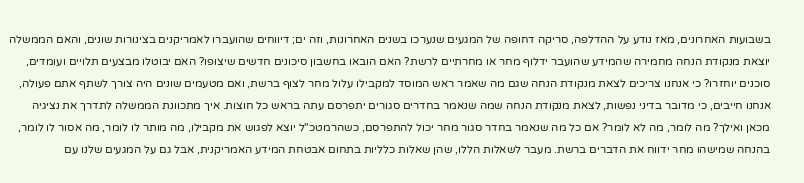בשבועות האחרונים, מאז נודע על ההדלפה, סריקה דחופה של המגעים שנערכו בשנים האחרונות, וזה ים; דיווחים שהועברו לאמריקנים בצינורות שונים, והאם הממשלה יוצאת מנקודת הנחה מחמירה שהמידע שהועבר ידלוף מחר או מחרתיים לרשת? האם הובאו בחשבון סיכונים חדשים שיצופו? האם יבוטלו מבצעים תלויים ועומדים, סוכנים יוחזרו? כי אנחנו צריכים לצאת מנקודת הנחה שגם מה שאמר ראש המוסד למקבילו עלול מחר לצוף ברשת, ואם מטעמים שונים היה צורך לשתף אתם פעולה, אנחנו חייבים, כי מדובר בדיני נפשות, לצאת מנקודת הנחה שמה שנאמר בחדרים סגורים יתפרסם עתה בראש כל חוצות. איך מתכוונת הממשלה לתדרך את נציגיה מכאן ואילך? מה לומר, מה לא לומר? אם כל מה שנאמר בחדר סגור מחר יכול להתפרסם, כשהרמטכ"ל יוצא לפגוש את מקבילו, מה מותר לו לומר, מה אסור לו לומר, בהנחה שמישהו מחר ידווח את הדברים ברשת. מעבר לשאלות הללו, שהן שאלות כלליות בתחום אבטחת המידע האמריקנית, אבל גם על המגעים שלנו עם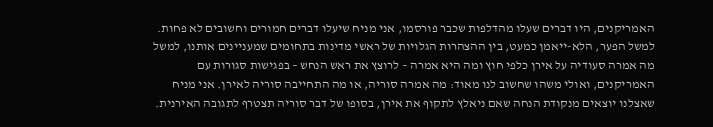האמריקנים, היו דברים שעלו מהדלפות שכבר פורסמו, אני מניח שיעלו דברים חמורים וחשובים לא פחות. למשל הפער, הלא-ייאמן כמעט, בין ההצהרות הגלויות של ראשי מדינות בתחומים שמעניינים אותנו, למשל מה אמרה סעודיה על אירן כלפי חוץ ומה היא אמרה – לרוצץ את ראש הנחש – בפגישות סגורות עם האמריקנים, ואולי משהו שחשוב לנו מאוד: מה אמרה סוריה, או מה התחייבה סוריה לאירן. אני מניח שאצלנו יוצאים מנקודת הנחה שאם ניאלץ לתקוף את אירן, בסופו של דבר סוריה תצטרף לתגובה האירנית.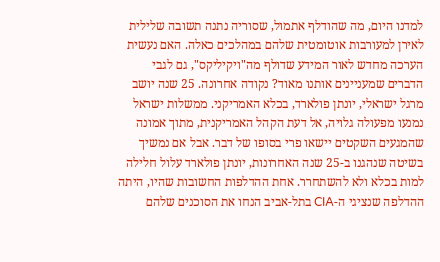למדנו היום, מה שהודלף אתמול, שסוריה נתנה תשובה שלילית לאירן למעורבות אוטומטית שלהם במהלכים כאלה. האם נעשית הערכה מחדש לאור המידע שדולף מה"ויקיליקס", גם לגבי הדברים שמעניינים אותנו מאוד? נקודה אחרונה. 25 שנה יושב מרגל ישראלי, יונתן פולארד, בכלא האמריקני. ממשלות ישראל נמנעו מפעולה גלויה, אל דעת הקהל האמריקנית, מתוך אמונה שהמגעים השקטים יישאו פרי בסופו של דבר. אבל אם נמשיך בשיטה שנהגנו ב-25 שנה האחרונות, יונתן פולארד עלול חלילה למות בכלא ולא להשתחרר. אחת ההדלפות החשובות שהיו, היתה ההדלפה שנציגי ה-CIA בתל-אביב הנחו את הסוכנים שלהם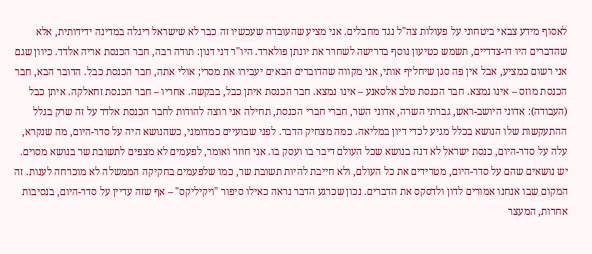לאסוף מידע צבאי ביטחוני על פעולות צה"ל נגד מחבלים. אני מציע שהעובדה שעכשיו זה כבר לא שישראל ריגלה במדינה ידידותית, אלא שהדברים היו דו-צדדיים, תשמש כטיעון נוסף בדרישה לשחרר את יונתן פולארד. היו"ר דני דנון: תודה רבה, חבר הכנסת אריה אלדד. כיוון שגם אני רשום כמציע, אבל אין פה סגן שיחליף אותי, אני מקווה שהדוברים הבאים יעבירו את מסרי; אולי אתה, חבר הכנסת כבל. הדובר הבא, חבר הכנסת מוזס – אינו נמצא. חבר הכנסת טלב אלסאנע – אינו נמצא. חבר הכנסת איתן כבל, בבקשה. אחריו – חבר הכנסת זחאלקה. איתן כבל (העבודה): אדוני היושב-ראש, גברתי השרה, אדוני השר, חברי חברי הכנסת, תחילה אני רוצה להודות לחבר הכנסת אלדד על זה שרק בגלל ההתעקשות שלו הנושא בכלל מגיע לכדי דיון במליאה. כמה מצחיק הדבר. לפני שבועיים כמדומני, כשהנושא היה על סדר-היום, מה שנקרא, עלה על סדר-היום, כנסת ישראל לא דנה בנושא שכל העולם דיבר בו ועסק בו. אני חוזר ואומר, לפעמים לא מצפים לתשובת שר בנושא מסוים. יש נושאים שהם על סדר-היום, מטרידים את כל העולם, ולא חייבת להיות תשובת שר, כמו שלפעמים בחקיקה הממשלה לא מוכרחה לענות. זה המקום שבו אנחנו אמורים לדון ולדסקס את הדברים. נכון שכרגע הדבר נראה כאילו סיפור "ויקיליקס" – אף שזה עדיין על סדר-היום, בנסיבות אחרות, המעצר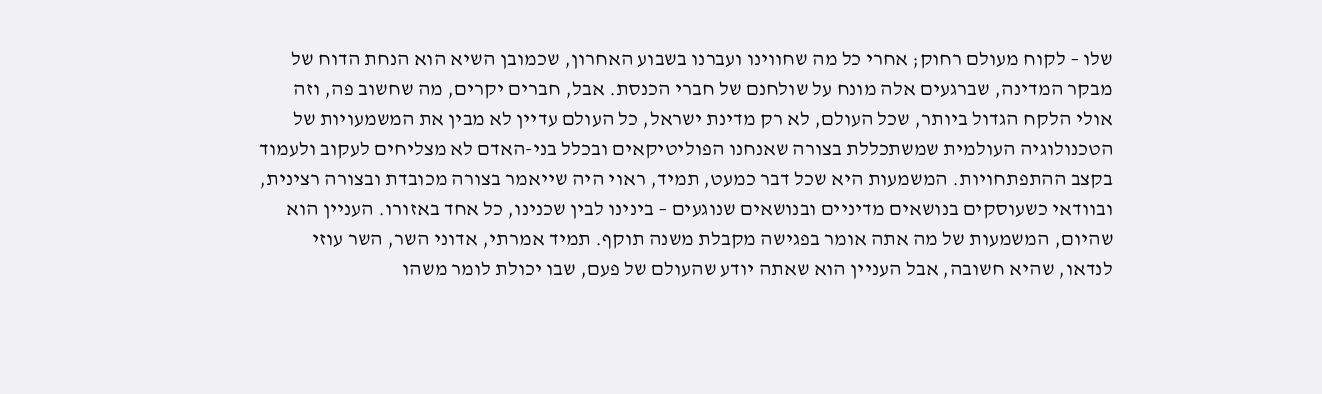שלו – לקוח מעולם רחוק; אחרי כל מה שחווינו ועברנו בשבוע האחרון, שכמובן השיא הוא הנחת הדוח של מבקר המדינה, שברגעים אלה מונח על שולחנם של חברי הכנסת. אבל, חברים יקרים, מה שחשוב פה, וזה אולי הלקח הגדול ביותר, שכל העולם, לא רק מדינת ישראל, כל העולם עדיין לא מבין את המשמעויות של הטכנולוגיה העולמית שמשתכללת בצורה שאנחנו הפוליטיקאים ובכלל בני-האדם לא מצליחים לעקוב ולעמוד בקצב ההתפתחויות. המשמעות היא שכל דבר כמעט, תמיד, ראוי היה שייאמר בצורה מכובדת ובצורה רצינית, ובוודאי כשעוסקים בנושאים מדיניים ובנושאים שנוגעים – בינינו לבין שכנינו, כל אחד באזורו. העניין הוא שהיום, המשמעות של מה אתה אומר בפגישה מקבלת משנה תוקף. תמיד אמרתי, אדוני השר, השר עוזי לנדאו, שהיא חשובה, אבל העניין הוא שאתה יודע שהעולם של פעם, שבו יכולת לומר משהו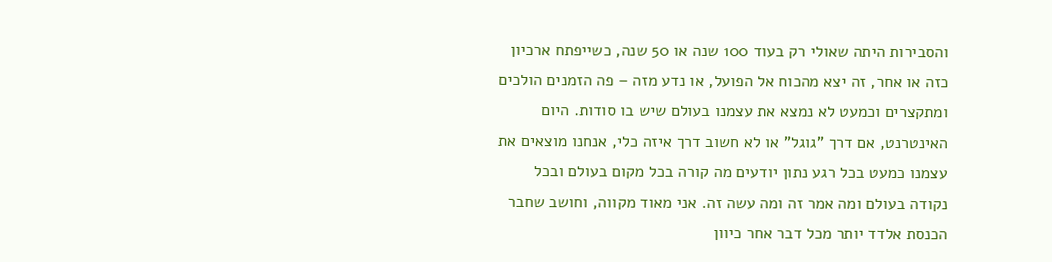והסבירות היתה שאולי רק בעוד 100 שנה או 50 שנה, כשייפתח ארכיון כזה או אחר, זה יצא מהכוח אל הפועל, או נדע מזה – פה הזמנים הולכים ומתקצרים וכמעט לא נמצא את עצמנו בעולם שיש בו סודות. היום האינטרנט, אם דרך "גוגל" או לא חשוב דרך איזה כלי, אנחנו מוצאים את עצמנו כמעט בכל רגע נתון יודעים מה קורה בכל מקום בעולם ובכל נקודה בעולם ומה אמר זה ומה עשה זה. אני מאוד מקווה, וחושב שחבר הכנסת אלדד יותר מכל דבר אחר כיוון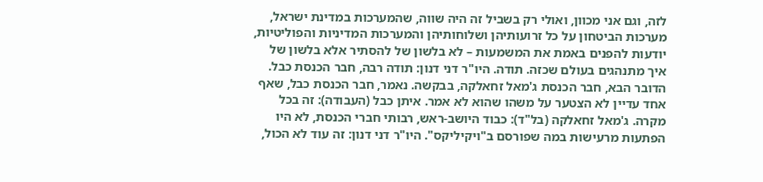לזה, וגם אני מכוון, ואולי רק בשביל זה היה שווה, שהמערכות במדינת ישראל, מערכות הביטחון על כל זרועותיהן ושלוחותיהן והמערכות המדיניות והפוליטיות, יודעות להפנים באמת את המשמעות – לא בלשון של להסתיר אלא בלשון של איך מתנהגים בעולם שכזה. תודה. היו"ר דני דנון: תודה רבה, חבר הכנסת כבל. הדובר הבא, חבר הכנסת ג'מאל זחאלקה, בבקשה. נאמר, חבר הכנסת כבל, שאף אחד עדיין לא הצטער על משהו שהוא לא אמר. איתן כבל (העבודה): זה בכל מקרה. ג'מאל זחאלקה (בל"ד): כבוד היושב-ראש, רבותי חברי הכנסת, לא היו הפתעות מרעישות במה שפורסם ב"ויקיליקס". היו"ר דני דנון: זה עוד לא הכול,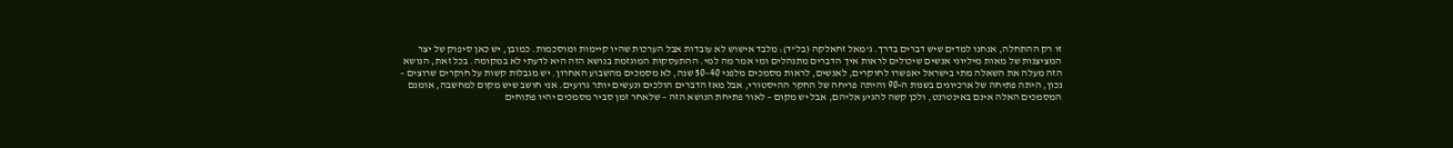זו רק ההתחלה, אנחנו למדים שיש דברים בדרך. ג'מאל זחאלקה (בל"ד): מלבד אישוש לא עובדות אבל הערכות שהיו קיימות ומוסכמות. כמובן, יש כאן סיפוק של יצר המציצנות של מאות מיליוני אנשים שיכולים לראות איך הדברים מתנהלים ומי אמר מה למי. ההתעסקות המוגזמת בנושא הזה היא לדעתי לא במקומה. בכל זאת, הנושא הזה מעלה את השאלה מתי בישראל יאפשרו לחוקרים, לאנשים, לראות מסמכים מלפני 40–50 שנה, לא מסמכים מהשבוע האחרון. יש מגבלות קשות על חוקרים שרוצים – נכון, היתה פתיחה של ארכיונים בשנות ה-90 והיתה פריחה של החקר ההיסטורי, אבל מאז הדברים הולכים ונעשים יותר גרועים. אני חושב שיש מקום למחשבה, אומנם המסמכים האלה אינם באינטרנט, ולכן קשה להגיע אליהם, אבל יש מקום – לאור פתיחת הנושא הזה – שלאחר זמן סביר מסמכים יהיו פתוחים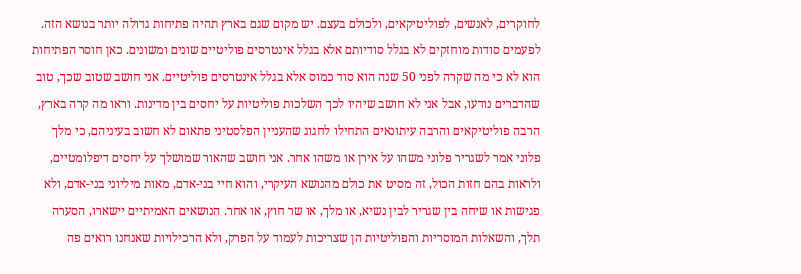לחוקרים, לאנשים, לפוליטיקאים, ולכולם בעצם. יש מקום שגם בארץ תהיה פתיחות גדולה יותר בנושא הזה. לפעמים סודות מוחזקים לא בגלל סודיותם אלא בגלל אינטרסים פוליטיים שונים ומשונים. כאן חוסר הפתיחות הוא לא כי מה שקרה לפני 50 שנה הוא סוד כמוס אלא בגלל אינטרסים פוליטיים. אני חושב שטוב שכך, טוב שהדברים נודעו, אבל אני לא חושב שיהיו לכך השלכות פוליטיות על יחסים בין מדינות. וראו מה קרה בארץ, הרבה פוליטיקאים והרבה עיתונאים התחילו לחגוג שהעניין הפלסטיני פתאום לא חשוב בעיניהם, כי מלך פלוני אמר לשגריר פלוני משהו על אירן או משהו אחר. אני חושב שהאור שמושלך על יחסים דיפלומטיים, ולראות בהם חזות הכול, זה מסיט את כולם מהנושא העיקרי, והוא חיי בני-אדם, מאות מיליוני בני-אדם, ולא פגישות או שיחה בין שגריר לבין נשיא, או מלך, או שר חוץ, או אחר. הנושאים האמיתיים יישארו, הסערה תלך, והשאלות המוסריות והפוליטיות הן שצריכות לעמוד על הפרק, ולא הרכילויות שאנחנו רואים פה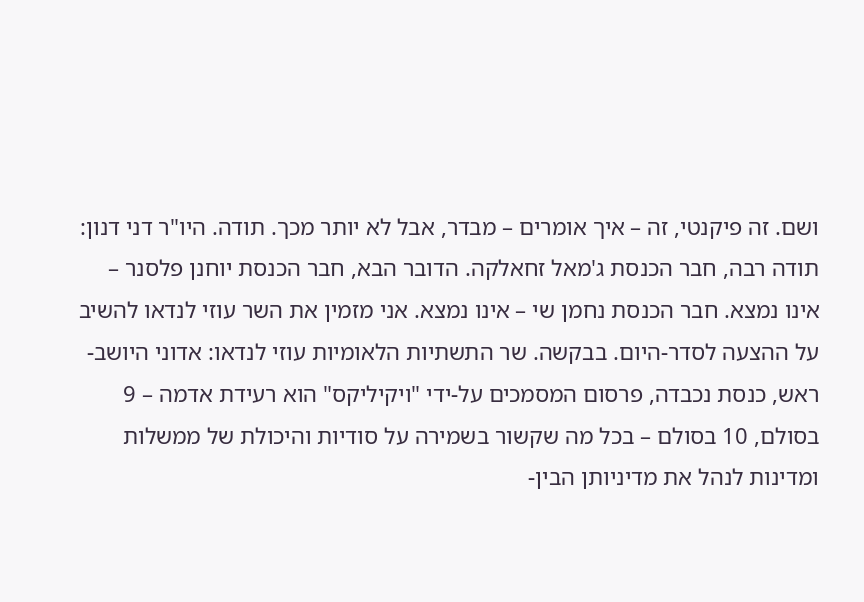ושם. זה פיקנטי, זה – איך אומרים – מבדר, אבל לא יותר מכך. תודה. היו"ר דני דנון: תודה רבה, חבר הכנסת ג'מאל זחאלקה. הדובר הבא, חבר הכנסת יוחנן פלסנר – אינו נמצא. חבר הכנסת נחמן שי – אינו נמצא. אני מזמין את השר עוזי לנדאו להשיב על ההצעה לסדר-היום. בבקשה. שר התשתיות הלאומיות עוזי לנדאו: אדוני היושב-ראש, כנסת נכבדה, פרסום המסמכים על-ידי "ויקיליקס" הוא רעידת אדמה – 9 בסולם, 10 בסולם – בכל מה שקשור בשמירה על סודיות והיכולת של ממשלות ומדינות לנהל את מדיניותן הבין-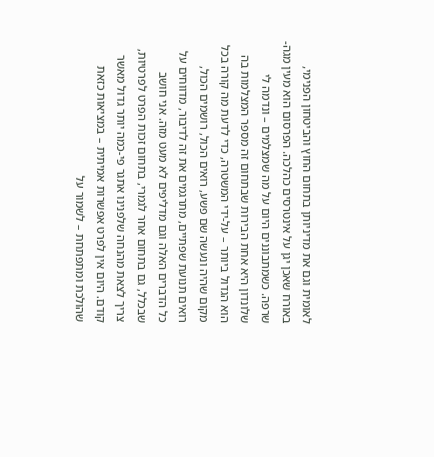לאומית וגם את מדיניותן בתחום החוץ והביטחון הפנימי, באורח שאכן יגן על אינטרסים כהלכה. הפרסום הוא מעין מגה-שרפה. כשמתבוננים היום על מה שמצלמים – ונדמה לי שלונדון היא אחת הבירות שבתחום זה מספר המצלמות בה הוא הגדול ביותר – על-ידי המשטרה, כדי לדעת מה קורה בכל מקום שהיה ונעשה שם פשע, רואים הכול, רושמים הכול, רואים תנועת שפתיים, מתרגמים את זה לדיבור, מדווחים על כל הדברים האלה וגם מדליפים לא מעט מזה. אני חושב שבכלל, גם בתחום אחר לגמרי, בתחום זכות הפרט לפרטיות, צריך לצאת מהנחה שלפנינו אתגר פי-כמה יותר גדול מאשר קודם. היום אין לפרט אפשרות אמיתית – במציאות כזאת שהולכת ומתפתחת – לשמור על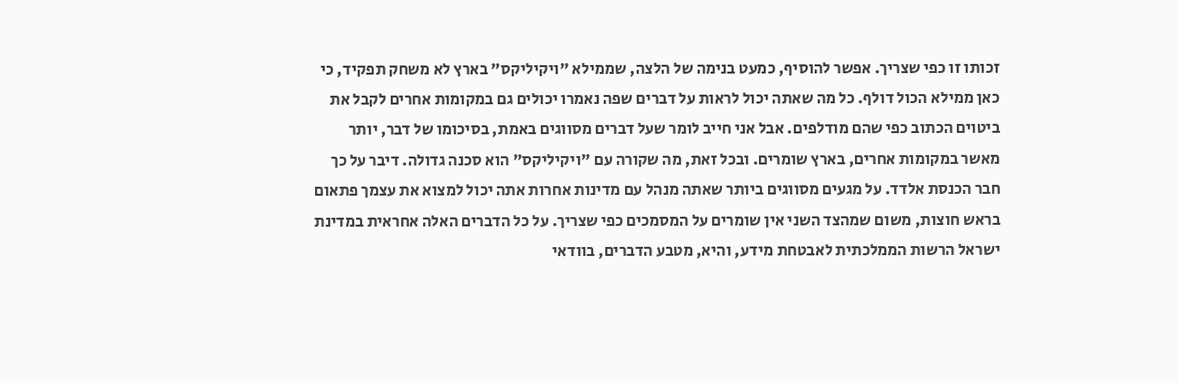זכותו זו כפי שצריך. אפשר להוסיף, כמעט בנימה של הלצה, שממילא "ויקיליקס" בארץ לא משחק תפקיד, כי כאן ממילא הכול דולף. כל מה שאתה יכול לראות על דברים שפה נאמרו יכולים גם במקומות אחרים לקבל את ביטוים הכתוב כפי שהם מודלפים. אבל אני חייב לומר שעל דברים מסווגים באמת, בסיכומו של דבר, יותר מאשר במקומות אחרים, בארץ שומרים. ובכל זאת, מה שקורה עם "ויקיליקס" הוא סכנה גדולה. דיבר על כך חבר הכנסת אלדד. על מגעים מסווגים ביותר שאתה מנהל עם מדינות אחרות אתה יכול למצוא את עצמך פתאום בראש חוצות, משום שמהצד השני אין שומרים על המסמכים כפי שצריך. על כל הדברים האלה אחראית במדינת ישראל הרשות הממלכתית לאבטחת מידע, והיא, מטבע הדברים, בוודאי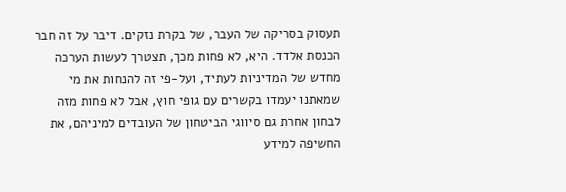תעסוק בסריקה של העבר, של בקרת נזקים. דיבר על זה חבר הכנסת אלדד. היא, לא פחות מכך, תצטרך לעשות הערכה מחדש של המדיניות לעתיד, ועל-פי זה להנחות את מי שמאתנו יעמדו בקשרים עם גופי חוץ, אבל לא פחות מזה לבחון אחרת גם סיווגי הביטחון של העובדים למיניהם, את החשיפה למידע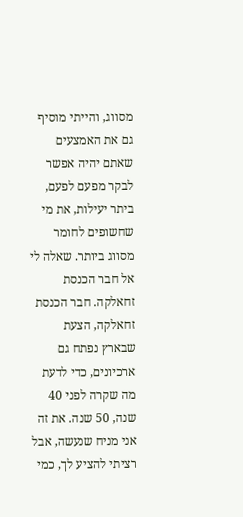מסווג, והייתי מוסיף גם את האמצעים שאתם יהיה אפשר לבקר מפעם לפעם, ביתר יעילות, את מי שחשופים לחומר מסווג ביותר. שאלה לי אל חבר הכנסת זחאלקה. חבר הכנסת זחאלקה, הצעת שבארץ נפתח גם ארכיונים, כדי לדעת מה שקרה לפני 40 שנה, 50 שנה. את זה אני מניח שנעשה, אבל רציתי להציע לך, כמי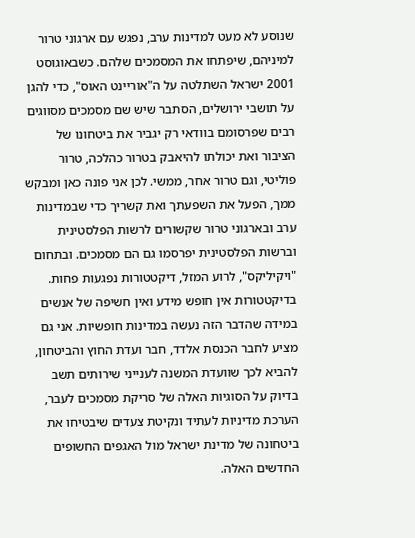שנוסע לא מעט למדינות ערב, נפגש עם ארגוני טרור למיניהם, שיפתחו את המסמכים שלהם. כשבאוגוסט 2001 ישראל השתלטה על ה"אוריינט האוס", כדי להגן על תושבי ירושלים, הסתבר שיש שם מסמכים מסווגים רבים שפרסומם בוודאי רק יגביר את ביטחונו של הציבור ואת יכולתו להיאבק בטרור כהלכה, טרור פוליטי, וגם טרור אחר, ממשי. לכן אני פונה כאן ומבקש ממך, הפעל את השפעתך ואת קשריך כדי שבמדינות ערב ובארגוני טרור שקשורים לרשות הפלסטינית וברשות הפלסטינית יפרסמו גם הם מסמכים. ובתחום "ויקיליקס", לרוע המזל, דיקטטורות נפגעות פחות. בדיקטטורות אין חופש מידע ואין חשיפה של אנשים במידה שהדבר הזה נעשה במדינות חופשיות. אני גם מציע לחבר הכנסת אלדד, חבר ועדת החוץ והביטחון, להביא לכך שוועדת המשנה לענייני שירותים תשב בדיוק על הסוגיות האלה של סריקת מסמכים לעבר, הערכת מדיניות לעתיד ונקיטת צעדים שיבטיחו את ביטחונה של מדינת ישראל מול האגפים החשופים החדשים האלה.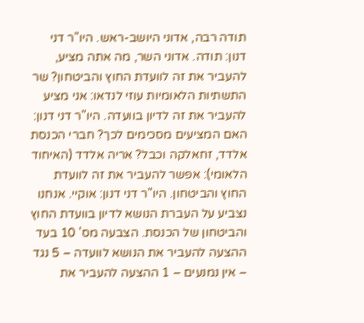תודה רבה, אדוני היושב-ראש. היו"ר דני דנון: תודה. אדוני השר, מה אתה מציע, להעביר את זה לוועדת החוץ והביטחון? שר התשתיות הלאומיות עוזי לנדאו: אני מציע להעביר את זה לדיון בוועדה. היו"ר דני דנון: האם המציעים מסכימים לכך? חברי הכנסת אלדד, זחאלקה וכבל? אריה אלדד (האיחוד הלאומי): אפשר להעביר את זה לוועדת החוץ והביטחון. היו"ר דני דנון: אוקיי. אנחנו נצביע על העברת הנושא לדיון בוועדת החוץ והביטחון של הכנסת. הצבעה מס' 10 בעד ההצעה להעביר את הנושא לוועדה – 5 נגד – אין נמנעים – 1 ההצעה להעביר את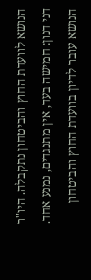הנושא לוועדת החוץ והביטחון נתקבלה. היו"ר דני דנון: חמישה בעד, אין מתנגדים, נמנע אחד. הנושא עובר לדיון בוועדת החוץ והביטחון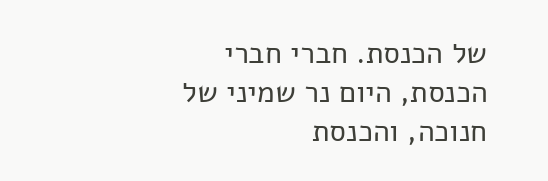של הכנסת. חברי חברי הכנסת, היום נר שמיני של חנוכה, והכנסת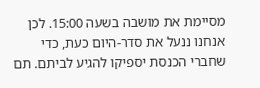מסיימת את מושבה בשעה 15:00. לכן אנחנו ננעל את סדר-היום כעת, כדי שחברי הכנסת יספיקו להגיע לביתם. תם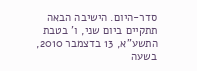סדר-היום. הישיבה הבאה תתקיים ביום שני, ו' בטבת התשע"א, 13 בדצמבר 2010, בשעה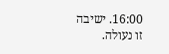16:00. ישיבה זו נעולה.